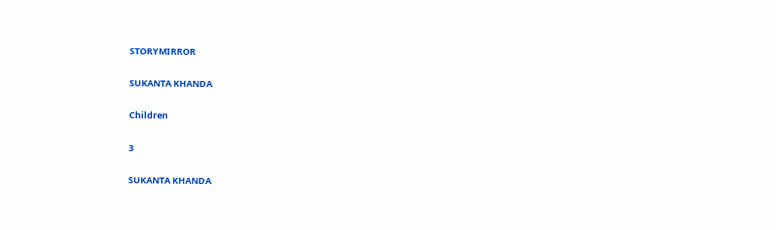STORYMIRROR

SUKANTA KHANDA

Children

3

SUKANTA KHANDA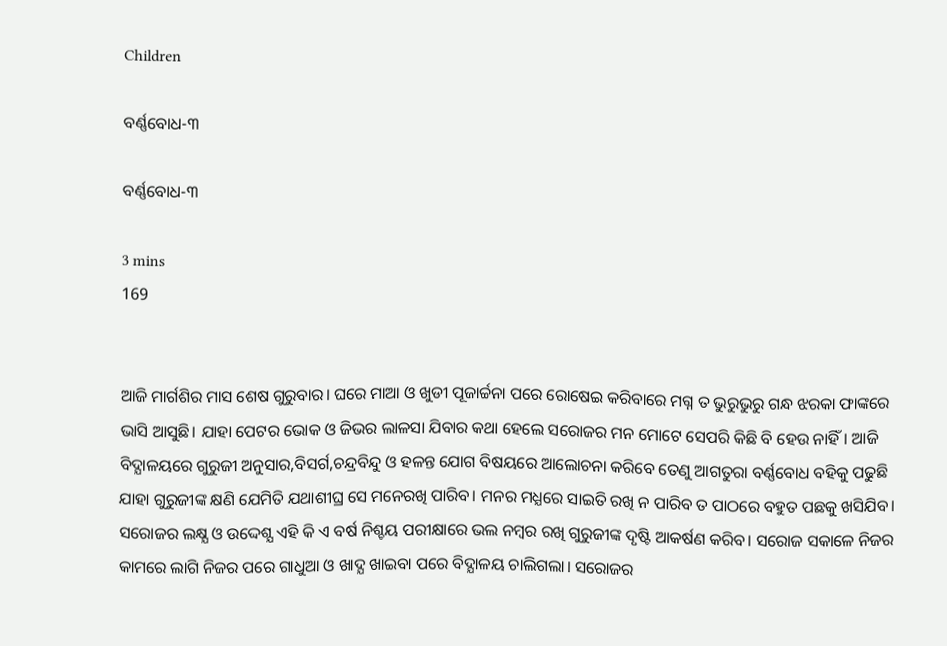Children

ବର୍ଣ୍ଣବୋଧ-୩

ବର୍ଣ୍ଣବୋଧ-୩

3 mins
169


ଆଜି ମାର୍ଗଶିର ମାସ ଶେଷ ଗୁରୁବାର। ଘରେ ମାଆ ଓ ଖୁଡୀ ପୂଜାର୍ଚ୍ଚନା ପରେ ରୋଷେଇ କରିବାରେ ମଗ୍ନ ତ ଭୁରୁଭୁରୁ ଗନ୍ଧ ଝରକା ଫାଙ୍କରେ ଭାସି ଆସୁଛି। ଯାହା ପେଟର ଭୋକ ଓ ଜିଭର ଲାଳସା ଯିବାର କଥା ହେଲେ ସରୋଜର ମନ ମୋଟେ ସେପରି କିଛି ବି ହେଉ ନାହିଁ। ଆଜି ବିଦ୍ଯାଳୟରେ ଗୁରୁଜୀ ଅନୁସାର,ବିସର୍ଗ,ଚନ୍ଦ୍ରବିନ୍ଦୁ ଓ ହଳନ୍ତ ଯୋଗ ବିଷୟରେ ଆଲୋଚନା କରିବେ ତେଣୁ ଆଗତୁରା ବର୍ଣ୍ଣବୋଧ ବହିକୁ ପଢୁଛି ଯାହା ଗୁରୁଜୀଙ୍କ କ୍ଷଣି ଯେମିତି ଯଥାଶୀଘ୍ର ସେ ମନେରଖି ପାରିବ। ମନର ମଧ୍ଯରେ ସାଇତି ରଖି ନ ପାରିବ ତ ପାଠରେ ବହୁତ ପଛକୁ ଖସିଯିବ। ସରୋଜର ଲକ୍ଷ୍ଯ ଓ ଉଦ୍ଦେଶ୍ଯ ଏହି କି ଏ ବର୍ଷ ନିଶ୍ଚୟ ପରୀକ୍ଷାରେ ଭଲ ନମ୍ବର ରଖି ଗୁରୁଜୀଙ୍କ ଦୃଷ୍ଟି ଆକର୍ଷଣ କରିବ। ସରୋଜ ସକାଳେ ନିଜର କାମରେ ଲାଗି ନିଜର ପରେ ଗାଧୁଆ ଓ ଖାଦ୍ଯ ଖାଇବା ପରେ ବିଦ୍ଯାଳୟ ଚାଲିଗଲା। ସରୋଜର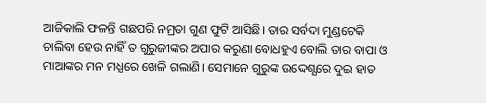ଆଜିକାଲି ଫଳନ୍ତି ଗଛପରି ନମ୍ରତା ଗୁଣ ଫୁଟି ଆସିଛି। ତାର ସର୍ବଦା ମୁଣ୍ଡଟେକି ଚାଲିବା ହେଉ ନାହିଁ ତ ଗୁରୁଜୀଙ୍କର ଅପାର କରୁଣା ବୋଧହୁଏ ବୋଲି ତାର ବାପା ଓ ମାଆଙ୍କର ମନ ମଧ୍ଯରେ ଖେଳି ଗଲାଣି। ସେମାନେ ଗୁରୁଙ୍କ ଉଦ୍ଦେଶ୍ଯରେ ଦୁଇ ହାତ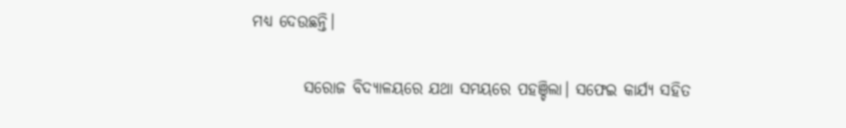ମଧ୍ଯ ଦେଉଛନ୍ତି।

        ସରୋଜ ବିଦ୍ଯାଳୟରେ ଯଥା ସମୟରେ ପହଞ୍ଚିଲା। ସଫେଇ କାର୍ଯ୍ଯ ସହିତ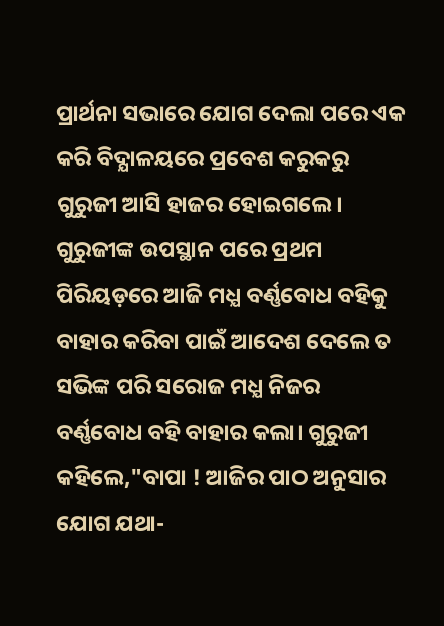ପ୍ରାର୍ଥନା ସଭାରେ ଯୋଗ ଦେଲା ପରେ ଏକ କରି ବିଦ୍ଯାଳୟରେ ପ୍ରବେଶ କରୁକରୁ ଗୁରୁଜୀ ଆସି ହାଜର ହୋଇଗଲେ। ଗୁରୁଜୀଙ୍କ ଉପସ୍ଥାନ ପରେ ପ୍ରଥମ ପିରିୟଡ଼ରେ ଆଜି ମଧ୍ଯ ବର୍ଣ୍ଣବୋଧ ବହିକୁ ବାହାର କରିବା ପାଇଁ ଆଦେଶ ଦେଲେ ତ ସଭିଙ୍କ ପରି ସରୋଜ ମଧ୍ଯ ନିଜର ବର୍ଣ୍ଣବୋଧ ବହି ବାହାର କଲା। ଗୁରୁଜୀ କହିଲେ,"ବାପା ! ଆଜିର ପାଠ ଅନୁସାର ଯୋଗ ଯଥା-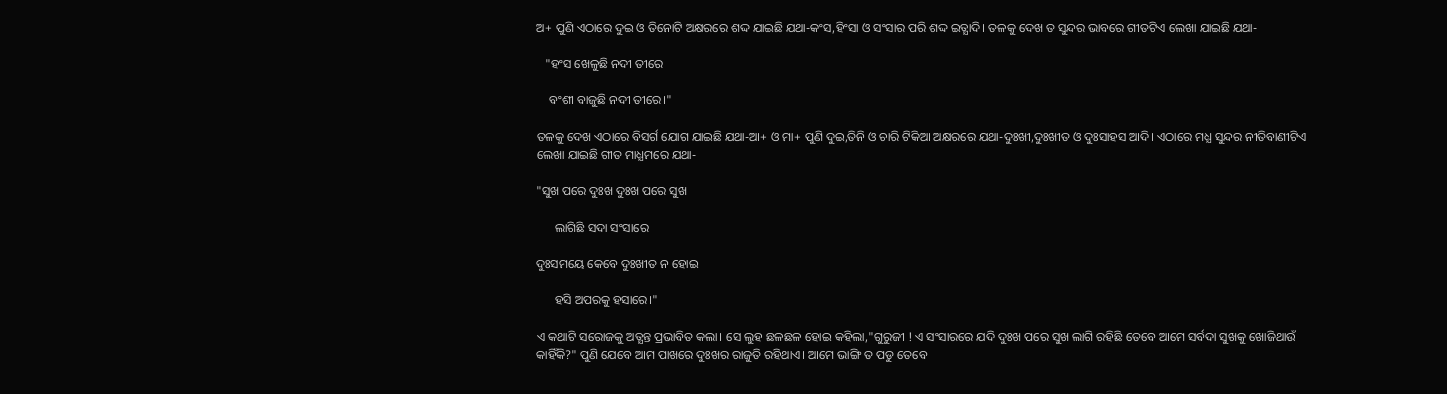ଅ+ ପୁଣି ଏଠାରେ ଦୁଇ ଓ ତିନୋଟି ଅକ୍ଷରରେ ଶଦ୍ଦ ଯାଇଛି ଯଥା-କଂସ,ହିଂସା ଓ ସଂସାର ପରି ଶଦ୍ଦ ଇତ୍ଯାଦି। ତଳକୁ ଦେଖ ତ ସୁନ୍ଦର ଭାବରେ ଗୀତଟିଏ ଲେଖା ଯାଇଛି ଯଥା-

   "ହଂସ ଖେଳୁଛି ନଦୀ ତୀରେ

    ବଂଶୀ ବାଜୁଛି ନଦୀ ତୀରେ।"

ତଳକୁ ଦେଖ ଏଠାରେ ବିସର୍ଗ ଯୋଗ ଯାଇଛି ଯଥା-ଆ+ ଓ ମା+ ପୁଣି ଦୁଇ,ତିନି ଓ ଚାରି ଟିକିଆ ଅକ୍ଷରରେ ଯଥା-ଦୁଃଖୀ,ଦୁଃଖୀତ ଓ ଦୁଃସାହସ ଆଦି। ଏଠାରେ ମଧ୍ଯ ସୁନ୍ଦର ନୀତିବାଣୀଟିଏ ଲେଖା ଯାଇଛି ଗୀତ ମାଧ୍ଯମରେ ଯଥା-

"ସୁଖ ପରେ ଦୁଃଖ ଦୁଃଖ ପରେ ସୁଖ

      ଲାଗିଛି ସଦା ସଂସାରେ

ଦୁଃସମୟେ କେବେ ଦୁଃଖୀତ ନ ହୋଇ

      ହସି ଅପରକୁ ହସାରେ।"

ଏ କଥାଟି ସରୋଜକୁ ଅତ୍ଯନ୍ତ ପ୍ରଭାବିତ କଲା। ସେ ଲୁହ ଛଳଛଳ ହୋଇ କହିଲା,"ଗୁରୁଜୀ ! ଏ ସଂସାରରେ ଯଦି ଦୁଃଖ ପରେ ସୁଖ ଲାଗି ରହିଛି ତେବେ ଆମେ ସର୍ବଦା ସୁଖକୁ ଖୋଜିଥାଉଁ କାହିଁକି?" ପୁଣି ଯେବେ ଆମ ପାଖରେ ଦୁଃଖର ରାଜୁତି ରହିଥାଏ। ଆମେ ଭାଙ୍ଗି ତ ପଡୁ ତେବେ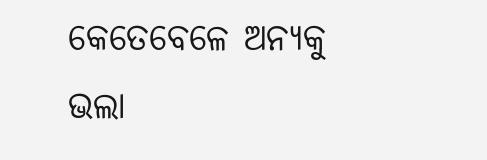କେତେବେଳେ ଅନ୍ଯକୁ ଭଲା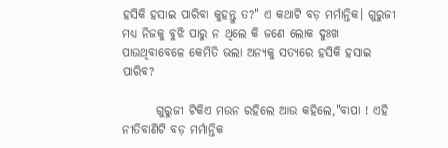ହସିକି ହସାଇ ପାରିବା କୁହନ୍ତୁ ତ?" ଏ କଥାଟି ବଡ଼ ମର୍ମାନ୍ତିକ। ଗୁରୁଜୀ ମଧ୍ଯ ନିଜକୁ ବୁଝି ପାରୁ ନ ଥିଲେ କି ଜଣେ ଲୋକ ଦୁଃଖ ପାଉଥିବାବେଳେ କେମିତି ଭଲା ଅନ୍ଯକୁ ସତ୍ଯରେ ହସିକି ହସାଇ ପାରିବ?

       ଗୁରୁଜୀ ଟିକିଏ ମଉନ ରହିଲେ ଆଉ କହିଲେ,"ବାପା ! ଏହି ନୀତିବାଣିଟି ବଡ଼ ମର୍ମାନ୍ତିକ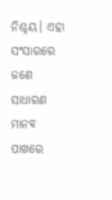ନିଶ୍ଚୟ। ଏହା ସଂସାରରେ ଜଣେ ସାଧାରଣ ମାନବ ପାଖରେ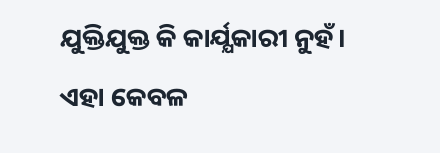ଯୁକ୍ତିଯୁକ୍ତ କି କାର୍ଯ୍ଯକାରୀ ନୁହଁ। ଏହା କେବଳ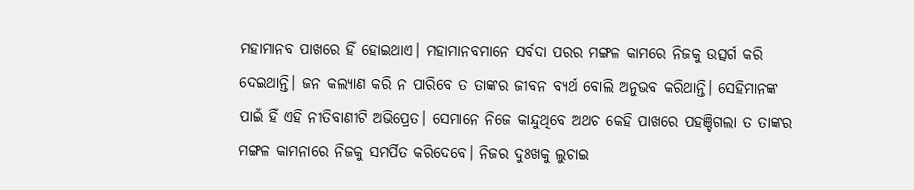ମହାମାନବ ପାଖରେ ହିଁ ହୋଇଥାଏ। ମହାମାନବମାନେ ସର୍ବଦା ପରର ମଙ୍ଗଳ କାମରେ ନିଜକୁ ଉତ୍ସର୍ଗ କରି ଦେଇଥାନ୍ତି। ଜନ କଲ୍ଯାଣ କରି ନ ପାରିବେ ତ ତାଙ୍କର ଜୀବନ ବ୍ଯର୍ଥ ବୋଲି ଅନୁଭବ କରିଥାନ୍ତି। ସେହିମାନଙ୍କ ପାଇଁ ହିଁ ଏହି ନୀତିବାଣୀଟି ଅଭିପ୍ରେତ। ସେମାନେ ନିଜେ କାନ୍ଦୁଥିବେ ଅଥଚ କେହି ପାଖରେ ପହଞ୍ଚିଗଲା ତ ତାଙ୍କର ମଙ୍ଗଳ କାମନାରେ ନିଜକୁ ସମର୍ପିତ କରିଦେବେ। ନିଜର ଦୁଃଖକୁ ଲୁଚାଇ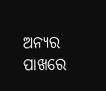ଅନ୍ଯର ପାଖରେ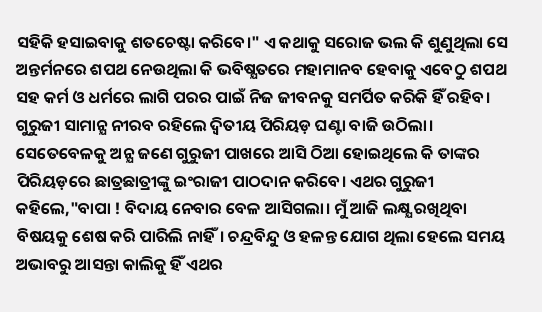ସହିକି ହସାଇବାକୁ ଶତଚେଷ୍ଟା କରିବେ।" ଏ କଥାକୁ ସରୋଜ ଭଲ କି ଶୁଣୁଥିଲା ସେ ଅନ୍ତର୍ମନରେ ଶପଥ ନେଉଥିଲା କି ଭବିଷ୍ଯତରେ ମହାମାନବ ହେବାକୁ ଏବେଠୁ ଶପଥ ସହ କର୍ମ ଓ ଧର୍ମରେ ଲାଗି ପରର ପାଇଁ ନିଜ ଜୀବନକୁ ସମର୍ପିତ କରିକି ହିଁ ରହିବ। ଗୁରୁଜୀ ସାମାନ୍ଯ ନୀରବ ରହିଲେ ଦ୍ବିତୀୟ ପିରିୟଡ଼ ଘଣ୍ଟା ବାଜି ଉଠିଲା। ସେତେବେଳକୁ ଅନ୍ଯ ଜଣେ ଗୁରୁଜୀ ପାଖରେ ଆସି ଠିଆ ହୋଇଥିଲେ କି ତାଙ୍କର ପିରିୟଡ଼ରେ ଛାତ୍ରଛାତ୍ରୀଙ୍କୁ ଇଂରାଜୀ ପାଠଦାନ କରିବେ। ଏଥର ଗୁରୁଜୀ କହିଲେ,"ବାପା ! ବିଦାୟ ନେବାର ବେଳ ଆସିଗଲା। ମୁଁ ଆଜି ଲକ୍ଷ୍ଯ ରଖିଥିବା ବିଷୟକୁ ଶେଷ କରି ପାରିଲି ନାହିଁ। ଚନ୍ଦ୍ରବିନ୍ଦୁ ଓ ହଳନ୍ତ ଯୋଗ ଥିଲା ହେଲେ ସମୟ ଅଭାବରୁ ଆସନ୍ତା କାଲିକୁ ହିଁ ଏଥର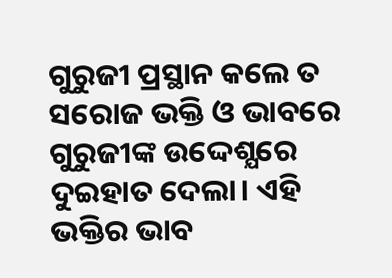ଗୁରୁଜୀ ପ୍ରସ୍ଥାନ କଲେ ତ ସରୋଜ ଭକ୍ତି ଓ ଭାବରେ ଗୁରୁଜୀଙ୍କ ଉଦ୍ଦେଶ୍ଯରେ ଦୁଇହାତ ଦେଲା। ଏହି ଭକ୍ତିର ଭାବ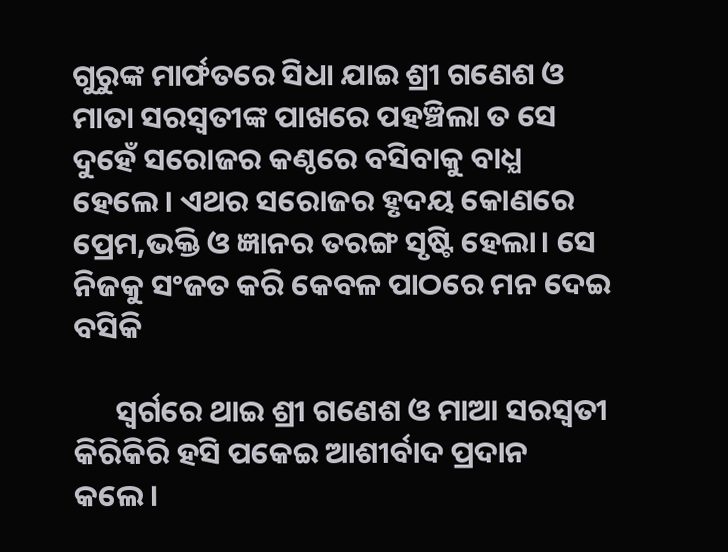ଗୁରୁଙ୍କ ମାର୍ଫତରେ ସିଧା ଯାଇ ଶ୍ରୀ ଗଣେଶ ଓ ମାତା ସରସ୍ବତୀଙ୍କ ପାଖରେ ପହଞ୍ଚିଲା ତ ସେ ଦୁହେଁ ସରୋଜର କଣ୍ଠରେ ବସିବାକୁ ବାଧ୍ଯ ହେଲେ। ଏଥର ସରୋଜର ହୃଦୟ କୋଣରେ ପ୍ରେମ,ଭକ୍ତି ଓ ଜ୍ଞାନର ତରଙ୍ଗ ସୃଷ୍ଟି ହେଲା। ସେ ନିଜକୁ ସଂଜତ କରି କେବଳ ପାଠରେ ମନ ଦେଇ ବସିକି

      ସ୍ବର୍ଗରେ ଥାଇ ଶ୍ରୀ ଗଣେଶ ଓ ମାଆ ସରସ୍ବତୀ କିରିକିରି ହସି ପକେଇ ଆଶୀର୍ବାଦ ପ୍ରଦାନ କଲେ।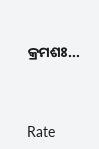କ୍ରମଶଃ...




Rate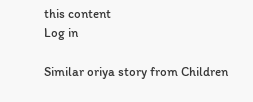this content
Log in

Similar oriya story from Children